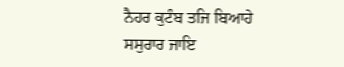ਨੈਹਰ ਕੁਟੰਬ ਤਜਿ ਬਿਆਹੇ ਸਸੁਰਾਰ ਜਾਇ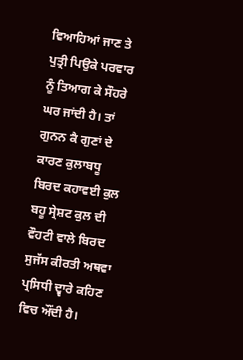ਵਿਆਹਿਆਂ ਜਾਣ ਤੇ ਪੁਤ੍ਰੀ ਪਿਉਕੇ ਪਰਵਾਰ ਨੂੰ ਤਿਆਗ ਕੇ ਸੌਹਰੇ ਘਰ ਜਾਂਦੀ ਹੈ। ਤਾਂ ਗੁਨਨ ਕੈ ਗੁਣਾਂ ਦੇ ਕਾਰਣ ਕੁਲਾਬਧੂ ਬਿਰਦ ਕਹਾਵਈ ਕੁਲ ਬਹੂ ਸ੍ਰੇਸ਼ਟ ਕੁਲ ਦੀ ਵੌਹਟੀ ਵਾਲੇ ਬਿਰਦ ਸੁਜੱਸ ਕੀਰਤੀ ਅਥਵਾ ਪ੍ਰਸਿਧੀ ਦ੍ਵਾਰੇ ਕਹਿਣ ਵਿਚ ਔਂਦੀ ਹੈ।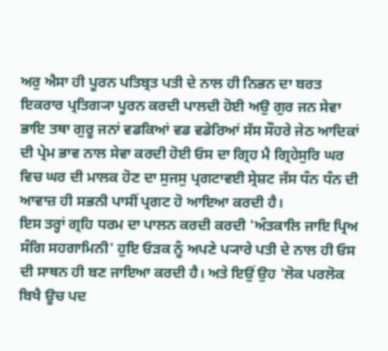ਅਰੁ ਐਸਾ ਹੀ ਪੂਰਨ ਪਤਿਬ੍ਰਤ ਪਤੀ ਦੇ ਨਾਲ ਹੀ ਨਿਭਨ ਦਾ ਬਰਤ ਇਕਰਾਰ ਪ੍ਰਤਿਗ੍ਯਾ ਪੂਰਨ ਕਰਦੀ ਪਾਲਦੀ ਹੋਈ ਅਉ ਗੁਰ ਜਨ ਸੇਵਾ ਭਾਇ ਤਥਾ ਗੁਰੂ ਜਨਾਂ ਵਡਕਿਆਂ ਵਡ ਵਡੇਰਿਆਂ ਸੱਸ ਸੌਹਰੇ ਜੇਠ ਆਦਿਕਾਂ ਦੀ ਪ੍ਰੇਮ ਭਾਵ ਨਾਲ ਸੇਵਾ ਕਰਦੀ ਹੋਈ ਓਸ ਦਾ ਗ੍ਰਿਹ ਮੈ ਗ੍ਰਿਹੇਸੁਰਿ ਘਰ ਵਿਚ ਘਰ ਦੀ ਮਾਲਕ ਹੋਣ ਦਾ ਸੁਜਸੁ ਪ੍ਰਗਟਾਵਈ ਸ੍ਰੇਸ਼ਟ ਜੱਸ ਧੰਨ ਧੰਨ ਦੀ ਆਵਾਜ਼ ਹੀ ਸਭਨੀ ਪਾਸੀਂ ਪ੍ਰਗਟ ਹੋ ਆਇਆ ਕਰਦੀ ਹੈ।
ਇਸ ਤਰ੍ਹਾਂ ਗ੍ਰਹਿ ਧਰਮ ਦਾ ਪਾਲਨ ਕਰਦੀ ਕਰਦੀ 'ਅੰਤਕਾਲਿ ਜਾਇ ਪ੍ਰਿਅ ਸੰਗਿ ਸਹਗਾਮਿਨੀ' ਹੁਇ ਓੜਕ ਨੂੰ ਅਪਣੇ ਪ੍ਯਾਰੇ ਪਤੀ ਦੇ ਨਾਲ ਹੀ ਓਸ ਦੀ ਸਾਥਨ ਹੀ ਬਣ ਜਾਇਆ ਕਰਦੀ ਹੈ। ਅਤੇ ਇਉਂ ਉਹ 'ਲੋਕ ਪਰਲੋਕ ਬਿਖੈ ਊਚ ਪਦ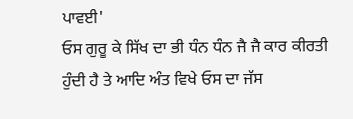ਪਾਵਈ'
ਓਸ ਗੁਰੂ ਕੇ ਸਿੱਖ ਦਾ ਭੀ ਧੰਨ ਧੰਨ ਜੈ ਜੈ ਕਾਰ ਕੀਰਤੀ ਹੁੰਦੀ ਹੈ ਤੇ ਆਦਿ ਅੰਤ ਵਿਖੇ ਓਸ ਦਾ ਜੱਸ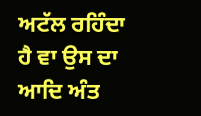ਅਟੱਲ ਰਹਿੰਦਾ ਹੈ ਵਾ ਉਸ ਦਾ ਆਦਿ ਅੰਤ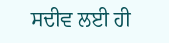ਸਦੀਵ ਲਈ ਹੀ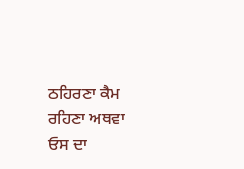ਠਹਿਰਣਾ ਕੈਮ ਰਹਿਣਾ ਅਥਵਾ ਓਸ ਦਾ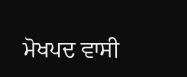ਮੋਖਪਦ ਵਾਸੀ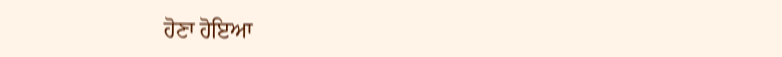ਹੋਣਾ ਹੋਇਆ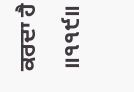ਕਰਦਾ ਹੈ ॥੧੧੯॥